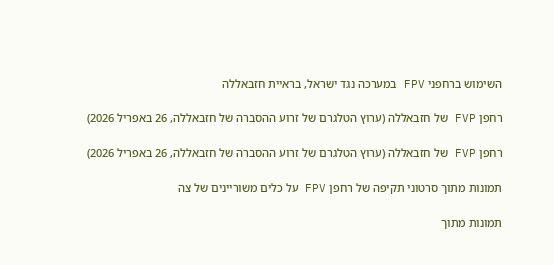השימוש ברחפני FPV במערכה נגד ישראל, בראיית חזבאללה

רחפן FVP של חזבאללה (ערוץ הטלגרם של זרוע ההסברה של חזבאללה, 26 באפריל 2026)

רחפן FVP של חזבאללה (ערוץ הטלגרם של זרוע ההסברה של חזבאללה, 26 באפריל 2026)

תמונות מתוך סרטוני תקיפה של רחפן FPV על כלים משוריינים של צה

תמונות מתוך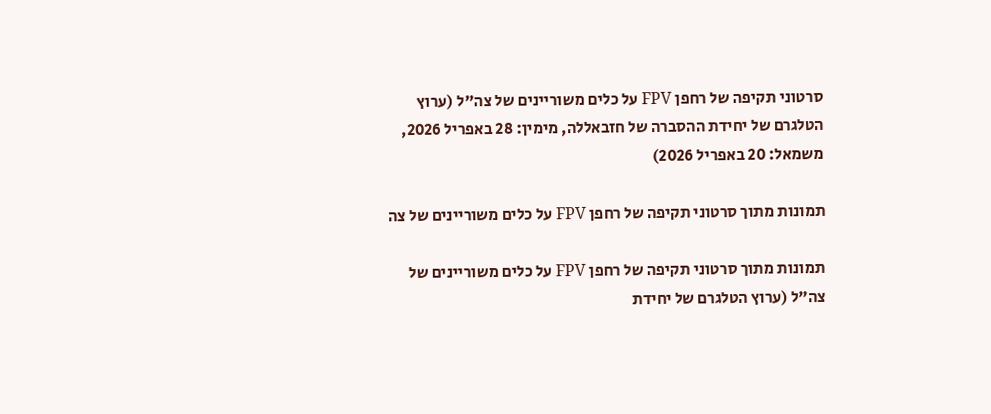סרטוני תקיפה של רחפן FPV על כלים משוריינים של צה"ל (ערוץ הטלגרם של יחידת ההסברה של חזבאללה, מימין: 28 באפריל 2026, משמאל: 20 באפריל 2026)

תמונות מתוך סרטוני תקיפה של רחפן FPV על כלים משוריינים של צה

תמונות מתוך סרטוני תקיפה של רחפן FPV על כלים משוריינים של צה"ל (ערוץ הטלגרם של יחידת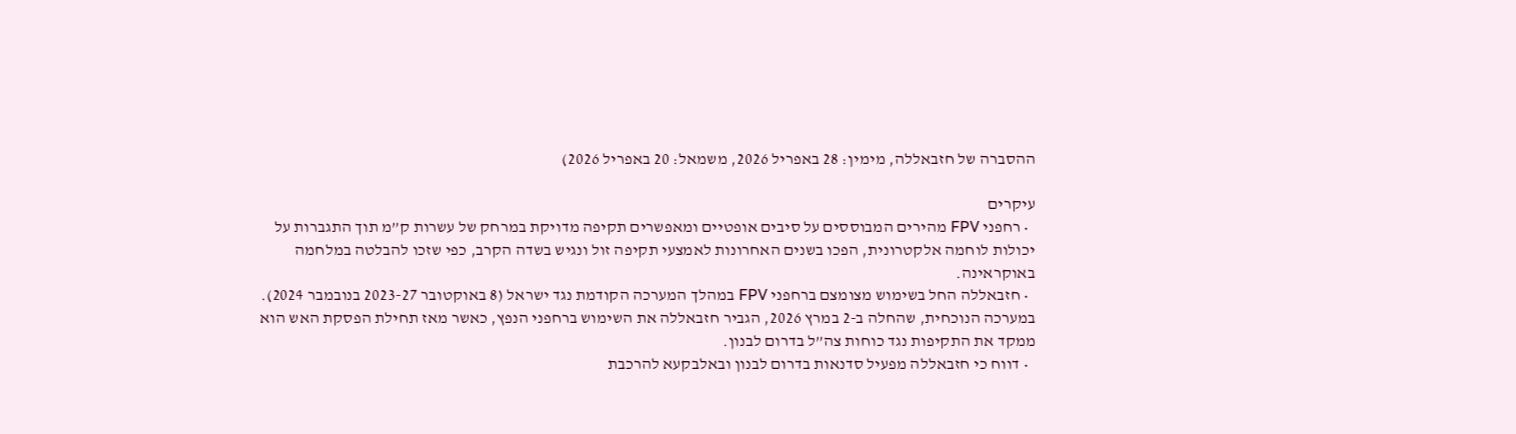ההסברה של חזבאללה, מימין: 28 באפריל 2026, משמאל: 20 באפריל 2026)

עיקרים
  • רחפני FPV מהירים המבוססים על סיבים אופטיים ומאפשרים תקיפה מדויקת במרחק של עשרות ק”מ תוך התגברות על יכולות לוחמה אלקטרונית, הפכו בשנים האחרונות לאמצעי תקיפה זול ונגיש בשדה הקרב, כפי שזכו להבלטה במלחמה באוקראינה.
  • חזבאללה החל בשימוש מצומצם ברחפני FPV במהלך המערכה הקודמת נגד ישראל (8 באוקטובר 2023-27 בנובמבר 2024). במערכה הנוכחית, שהחלה ב-2 במרץ 2026, הגביר חזבאללה את השימוש ברחפני הנפץ, כאשר מאז תחילת הפסקת האש הוא ממקד את התקיפות נגד כוחות צה”ל בדרום לבנון.
  • דווח כי חזבאללה מפעיל סדנאות בדרום לבנון ובאלבקעא להרכבת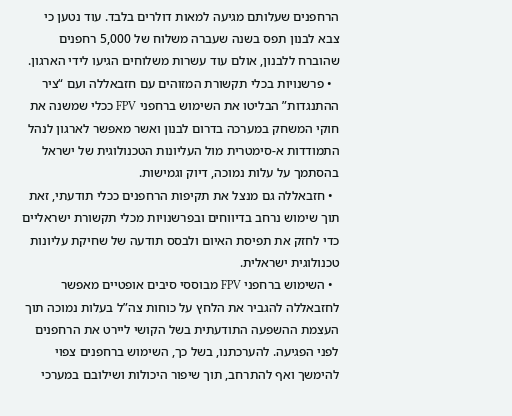הרחפנים שעלותם מגיעה למאות דולרים בלבד. עוד נטען כי צבא לבנון תפס בשנה שעברה משלוח של 5,000 רחפנים שהוברח ללבנון, אולם עוד עשרות משלוחים הגיעו לידי הארגון.
  • פרשנויות בכלי תקשורת המזוהים עם חזבאללה ועם “ציר ההתנגדות” הבליטו את השימוש ברחפני FPV ככלי שמשנה את חוקי המשחק במערכה בדרום לבנון ואשר מאפשר לארגון לנהל התמודדות א-סימטרית מול העליונות הטכנולוגית של ישראל בהסתמך על עלות נמוכה, דיוק וגמישות.
  • חזבאללה גם מנצל את תקיפות הרחפנים ככלי תודעתי, זאת תוך שימוש נרחב בדיווחים ובפרשנויות מכלי תקשורת ישראליים כדי לחזק את תפיסת האיום ולבסס תודעה של שחיקת עליונות טכנולוגית ישראלית.
  • השימוש ברחפני FPV מבוססי סיבים אופטיים מאפשר לחזבאללה להגביר את הלחץ על כוחות צה”ל בעלות נמוכה תוך העצמת ההשפעה התודעתית בשל הקושי ליירט את הרחפנים לפני הפגיעה. להערכתנו, בשל כך, השימוש ברחפנים צפוי להימשך ואף להתרחב, תוך שיפור היכולות ושילובם במערכי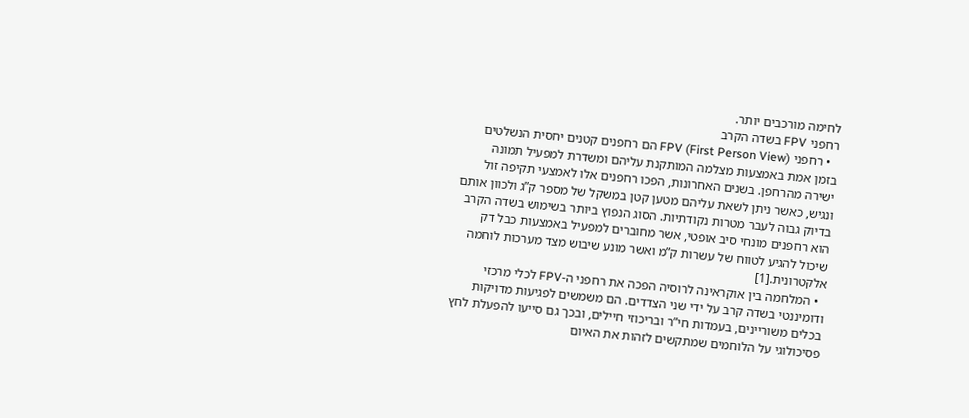לחימה מורכבים יותר.
רחפני FPV בשדה הקרב
  • רחפני FPV (First Person View) הם רחפנים קטנים יחסית הנשלטים בזמן אמת באמצעות מצלמה המותקנת עליהם ומשדרת למפעיל תמונה ישירה מהרחפן. בשנים האחרונות, הפכו רחפנים אלו לאמצעי תקיפה זול ונגיש, כאשר ניתן לשאת עליהם מטען קטן במשקל של מספר ק”ג ולכוון אותם בדיוק גבוה לעבר מטרות נקודתיות. הסוג הנפוץ ביותר בשימוש בשדה הקרב הוא רחפנים מונחי סיב אופטי, אשר מחוברים למפעיל באמצעות כבל דק שיכול להגיע לטווח של עשרות ק”מ ואשר מונע שיבוש מצד מערכות לוחמה אלקטרונית.[1]
  • המלחמה בין אוקראינה לרוסיה הפכה את רחפני ה-FPV לכלי מרכזי ודומיננטי בשדה קרב על ידי שני הצדדים. הם משמשים לפגיעות מדויקות בכלים משוריינים, בעמדות חי”ר ובריכוזי חיילים, ובכך גם סייעו להפעלת לחץ פסיכולוגי על הלוחמים שמתקשים לזהות את האיום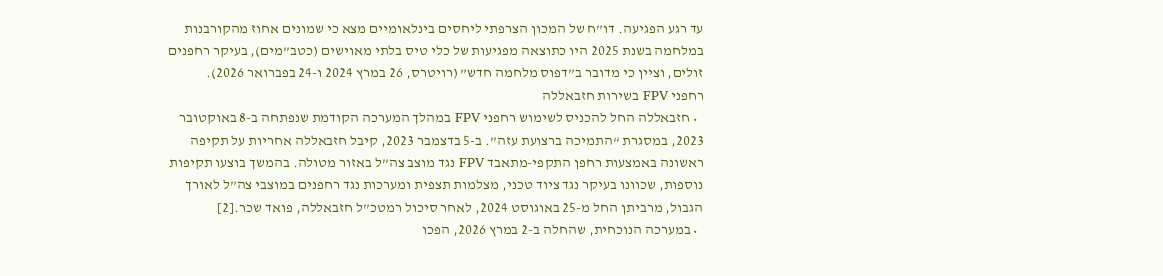עד רגע הפגיעה. דו”ח של המכון הצרפתי ליחסים בינלאומיים מצא כי שמונים אחוז מהקורבנות במלחמה בשנת 2025 היו כתוצאה מפגיעות של כלי טיס בלתי מאוישים (כטב”מים), בעיקר רחפנים זולים, וציין כי מדובר ב”דפוס מלחמה חדש” (רויטרס, 26 במרץ 2024 ו-24 בפברואר 2026).
רחפני FPV בשירות חזבאללה
  • חזבאללה החל להכניס לשימוש רחפני FPV במהלך המערכה הקודמת שנפתחה ב-8 באוקטובר 2023, במסגרת “התמיכה ברצועת עזה”. ב-5 בדצמבר 2023, קיבל חזבאללה אחריות על תקיפה ראשונה באמצעות רחפן התקפי-מתאבד FPV נגד מוצב צה”ל באזור מטולה. בהמשך בוצעו תקיפות נוספות, שכוונו בעיקר נגד ציוד טכני, מצלמות תצפית ומערכות נגד רחפנים במוצבי צה”ל לאורך הגבול, מרביתן החל מ-25 באוגוסט 2024, לאחר סיכול רמטכ”ל חזבאללה, פואד שכר.[2]
  • במערכה הנוכחית, שהחלה ב-2 במרץ 2026, הפכו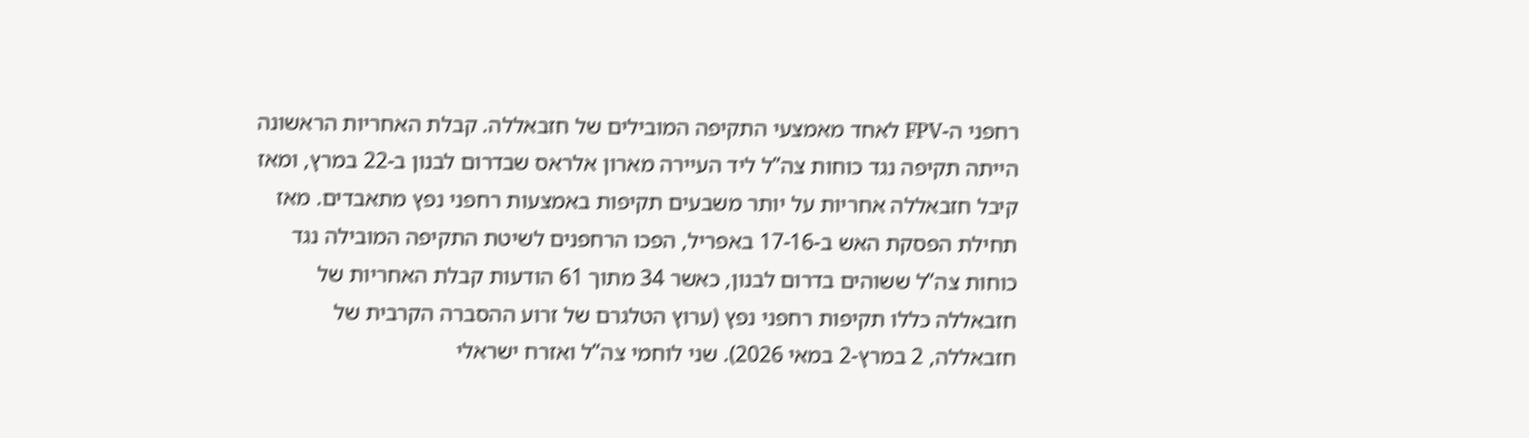רחפני ה-FPV לאחד מאמצעי התקיפה המובילים של חזבאללה. קבלת האחריות הראשונה הייתה תקיפה נגד כוחות צה”ל ליד העיירה מארון אלראס שבדרום לבנון ב-22 במרץ, ומאז קיבל חזבאללה אחריות על יותר משבעים תקיפות באמצעות רחפני נפץ מתאבדים. מאז תחילת הפסקת האש ב-17-16 באפריל, הפכו הרחפנים לשיטת התקיפה המובילה נגד כוחות צה”ל ששוהים בדרום לבנון, כאשר 34 מתוך 61 הודעות קבלת האחריות של חזבאללה כללו תקיפות רחפני נפץ (ערוץ הטלגרם של זרוע ההסברה הקרבית של חזבאללה, 2 במרץ-2 במאי 2026). שני לוחמי צה”ל ואזרח ישראלי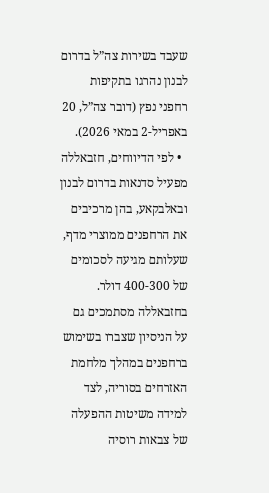שעבד בשירות צה”ל בדרום לבנון נהרגו בתקיפות רחפני נפץ (דובר צה”ל, 20 באפריל-2 במאי 2026).
  • לפי הדיווחים, חזבאללה מפעיל סדנאות בדרום לבנון ובאלבקאע, בהן מרכיבים את הרחפנים ממוצרי מדף, שעלותם מגיעה לסכומים של 400-300 דולר. בחזבאללה מסתמכים גם על הניסיון שצברו בשימוש ברחפנים במהלך מלחמת האזרחים בסוריה, לצד למידה משיטות ההפעלה של צבאות רוסיה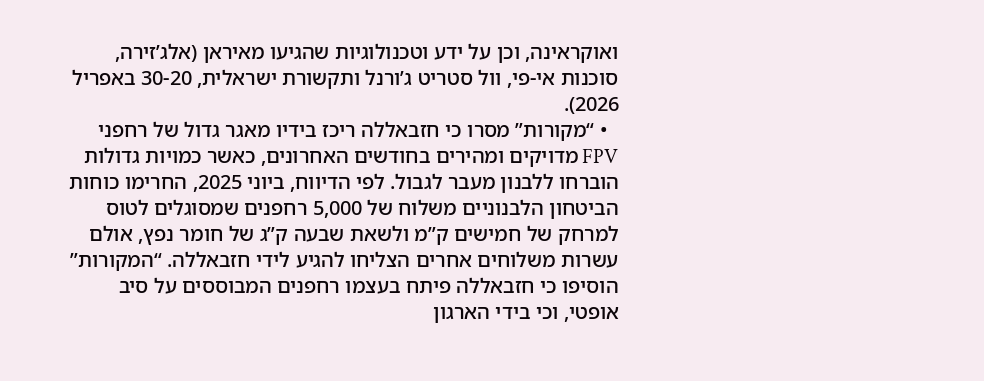ואוקראינה, וכן על ידע וטכנולוגיות שהגיעו מאיראן (אלג’זירה, סוכנות אי-פי, וול סטריט ג’ורנל ותקשורת ישראלית, 30-20 באפריל 2026).
  • “מקורות” מסרו כי חזבאללה ריכז בידיו מאגר גדול של רחפני FPV מדויקים ומהירים בחודשים האחרונים, כאשר כמויות גדולות הוברחו ללבנון מעבר לגבול. לפי הדיווח, ביוני 2025, החרימו כוחות הביטחון הלבנוניים משלוח של 5,000 רחפנים שמסוגלים לטוס למרחק של חמישים ק”מ ולשאת שבעה ק”ג של חומר נפץ, אולם עשרות משלוחים אחרים הצליחו להגיע לידי חזבאללה. “המקורות” הוסיפו כי חזבאללה פיתח בעצמו רחפנים המבוססים על סיב אופטי, וכי בידי הארגון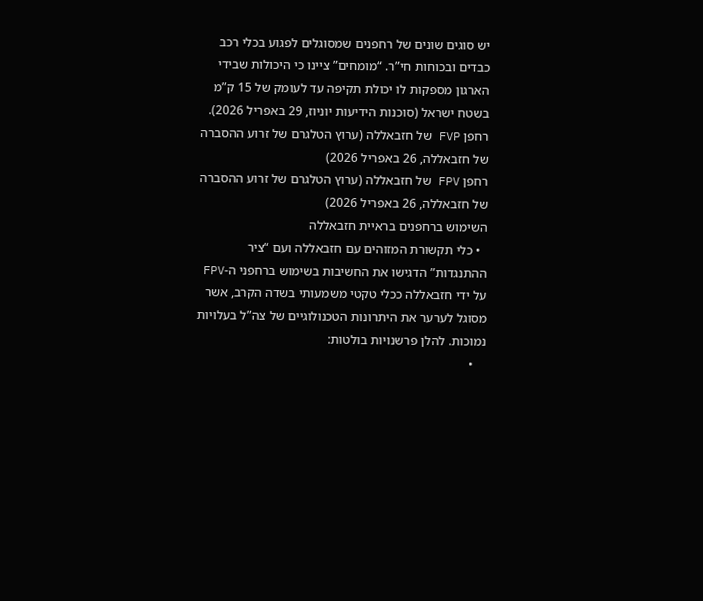יש סוגים שונים של רחפנים שמסוגלים לפגוע בכלי רכב כבדים ובכוחות חי”ר. “מומחים” ציינו כי היכולות שבידי הארגון מספקות לו יכולת תקיפה עד לעומק של 15 ק”מ בשטח ישראל (סוכנות הידיעות יוניוז, 29 באפריל 2026).
רחפן FVP של חזבאללה (ערוץ הטלגרם של זרוע ההסברה של חזבאללה, 26 באפריל 2026)
רחפן FPV של חזבאללה (ערוץ הטלגרם של זרוע ההסברה של חזבאללה, 26 באפריל 2026)
השימוש ברחפנים בראיית חזבאללה
  • כלי תקשורת המזוהים עם חזבאללה ועם “ציר ההתנגדות” הדגישו את החשיבות בשימוש ברחפני ה-FPV על ידי חזבאללה ככלי טקטי משמעותי בשדה הקרב, אשר מסוגל לערער את היתרונות הטכנולוגיים של צה”ל בעלויות נמוכות. להלן פרשנויות בולטות:
    •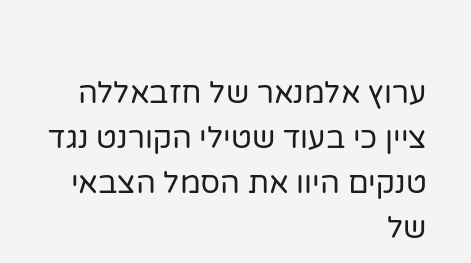ערוץ אלמנאר של חזבאללה ציין כי בעוד שטילי הקורנט נגד טנקים היוו את הסמל הצבאי של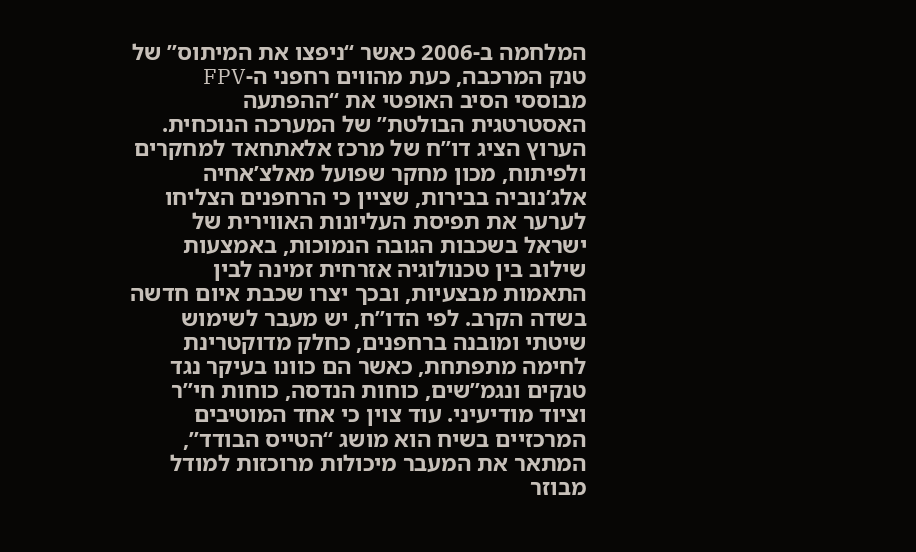המלחמה ב-2006 כאשר “ניפצו את המיתוס” של טנק המרכבה, כעת מהווים רחפני ה-FPV מבוססי הסיב האופטי את “ההפתעה האסטרטגית הבולטת” של המערכה הנוכחית. הערוץ הציג דו”ח של מרכז אלאתחאד למחקרים ולפיתוח, מכון מחקר שפועל מאלצ’אחיה אלג’נוביה בבירות, שציין כי הרחפנים הצליחו לערער את תפיסת העליונות האווירית של ישראל בשכבות הגובה הנמוכות, באמצעות שילוב בין טכנולוגיה אזרחית זמינה לבין התאמות מבצעיות, ובכך יצרו שכבת איום חדשה בשדה הקרב. לפי הדו”ח, יש מעבר לשימוש שיטתי ומובנה ברחפנים, כחלק מדוקטרינת לחימה מתפתחת, כאשר הם כוונו בעיקר נגד טנקים ונגמ”שים, כוחות הנדסה, כוחות חי”ר וציוד מודיעיני. עוד צוין כי אחד המוטיבים המרכזיים בשיח הוא מושג “הטייס הבודד”, המתאר את המעבר מיכולות מרוכזות למודל מבוזר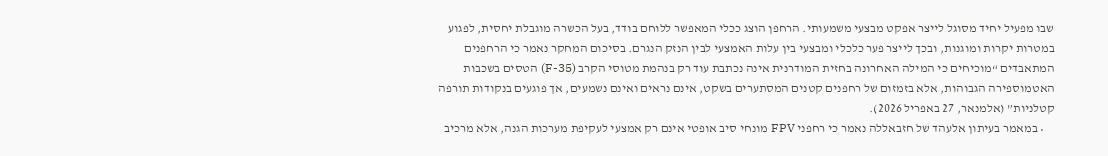שבו מפעיל יחיד מסוגל לייצר אפקט מבצעי משמעותי. הרחפן הוצג ככלי המאפשר ללוחם בודד, בעל הכשרה מוגבלת יחסית, לפגוע במטרות יקרות ומוגנות, ובכך לייצר פער כלכלי ומבצעי בין עלות האמצעי לבין הנזק הנגרם. בסיכום המחקר נאמר כי הרחפנים המתאבדים “מוכיחים כי המילה האחרונה בחזית המודרנית אינה נכתבת עוד רק בנהמת מטוסי הקרב (F-35) הטסים בשכבות האטמוספירה הגבוהות, אלא בזמזום של רחפנים קטנים המסתערים בשקט, אינם נראים ואינם נשמעים, אך פוגעים בנקודות תורפה קטלניות” (אלמנאר, 27 באפריל 2026).
    • במאמר בעיתון אלעהד של חזבאללה נאמר כי רחפני FPV מונחי סיב אופטי אינם רק אמצעי לעקיפת מערכות הגנה, אלא מרכיב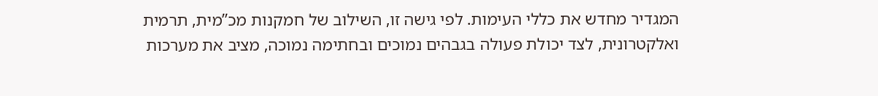המגדיר מחדש את כללי העימות. לפי גישה זו, השילוב של חמקנות מכ”מית, תרמית ואלקטרונית, לצד יכולת פעולה בגבהים נמוכים ובחתימה נמוכה, מציב את מערכות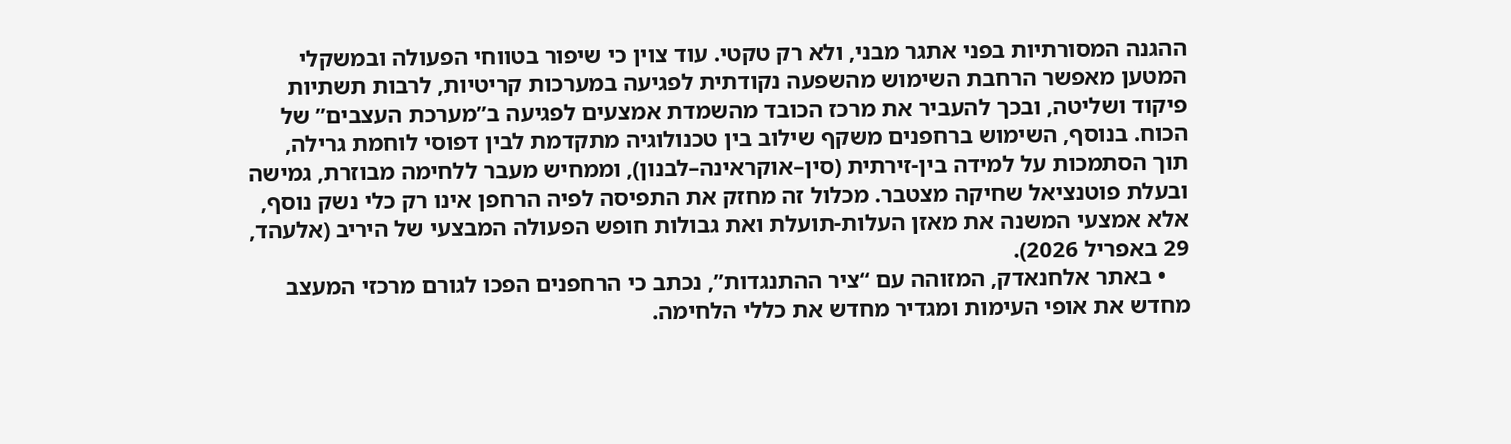ההגנה המסורתיות בפני אתגר מבני, ולא רק טקטי. עוד צוין כי שיפור בטווחי הפעולה ובמשקלי המטען מאפשר הרחבת השימוש מהשפעה נקודתית לפגיעה במערכות קריטיות, לרבות תשתיות פיקוד ושליטה, ובכך להעביר את מרכז הכובד מהשמדת אמצעים לפגיעה ב”מערכת העצבים” של הכוח. בנוסף, השימוש ברחפנים משקף שילוב בין טכנולוגיה מתקדמת לבין דפוסי לוחמת גרילה, תוך הסתמכות על למידה בין-זירתית (סין–אוקראינה–לבנון), וממחיש מעבר ללחימה מבוזרת, גמישה ובעלת פוטנציאל שחיקה מצטבר. מכלול זה מחזק את התפיסה לפיה הרחפן אינו רק כלי נשק נוסף, אלא אמצעי המשנה את מאזן העלות-תועלת ואת גבולות חופש הפעולה המבצעי של היריב (אלעהד, 29 באפריל 2026).
    • באתר אלחנאדק, המזוהה עם “ציר ההתנגדות”, נכתב כי הרחפנים הפכו לגורם מרכזי המעצב מחדש את אופי העימות ומגדיר מחדש את כללי הלחימה.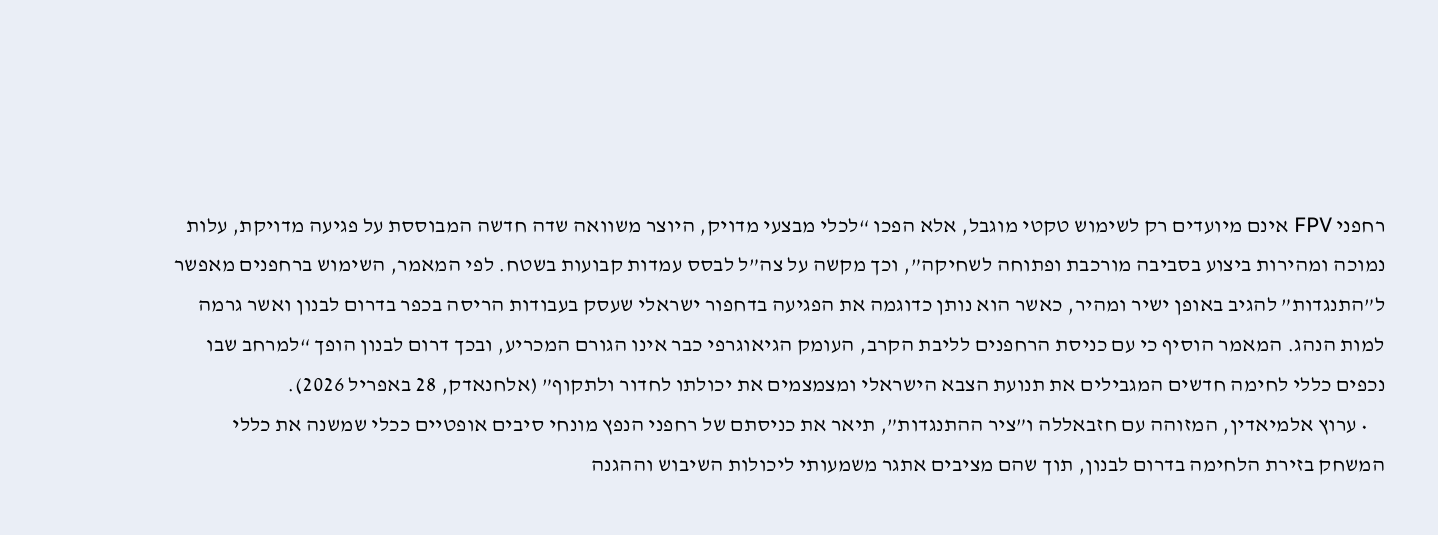רחפני FPV אינם מיועדים רק לשימוש טקטי מוגבל, אלא הפכו “לכלי מבצעי מדויק, היוצר משוואה שדה חדשה המבוססת על פגיעה מדויקת, עלות נמוכה ומהירות ביצוע בסביבה מורכבת ופתוחה לשחיקה”, וכך מקשה על צה”ל לבסס עמדות קבועות בשטח. לפי המאמר, השימוש ברחפנים מאפשר ל”התנגדות” להגיב באופן ישיר ומהיר, כאשר הוא נותן כדוגמה את הפגיעה בדחפור ישראלי שעסק בעבודות הריסה בכפר בדרום לבנון ואשר גרמה למות הנהג. המאמר הוסיף כי עם כניסת הרחפנים לליבת הקרב, העומק הגיאוגרפי כבר אינו הגורם המכריע, ובכך דרום לבנון הופך “למרחב שבו נכפים כללי לחימה חדשים המגבילים את תנועת הצבא הישראלי ומצמצמים את יכולתו לחדור ולתקוף” (אלחנאדק, 28 באפריל 2026).
    • ערוץ אלמיאדין, המזוהה עם חזבאללה ו”ציר ההתנגדות”, תיאר את כניסתם של רחפני הנפץ מונחי סיבים אופטיים ככלי שמשנה את כללי המשחק בזירת הלחימה בדרום לבנון, תוך שהם מציבים אתגר משמעותי ליכולות השיבוש וההגנה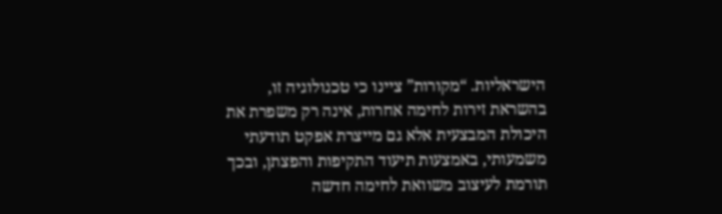הישראליות. “מקורות” ציינו כי טכנולוגיה זו, בהשראת זירות לחימה אחרות, אינה רק משפרת את היכולת המבצעית אלא גם מייצרת אפקט תודעתי משמעותי, באמצעות תיעוד התקיפות והפצתן, ובכך תורמת לעיצוב משוואת לחימה חדשה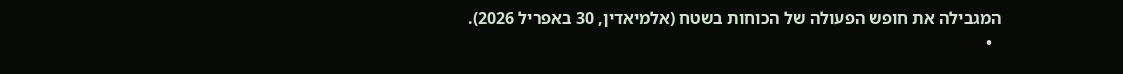המגבילה את חופש הפעולה של הכוחות בשטח (אלמיאדין, 30 באפריל 2026).
  •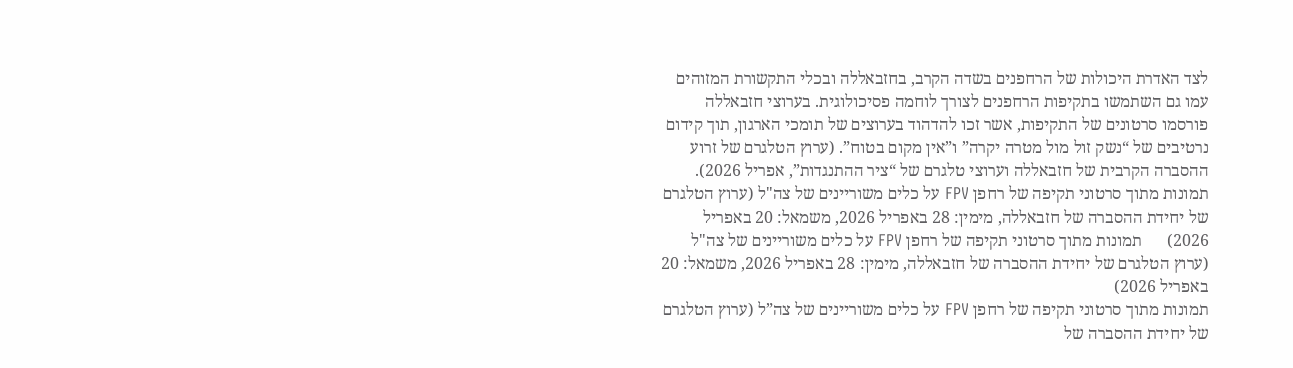לצד האדרת היכולות של הרחפנים בשדה הקרב, בחזבאללה ובכלי התקשורת המזוהים עמו גם השתמשו בתקיפות הרחפנים לצורך לוחמה פסיכולוגית. בערוצי חזבאללה פורסמו סרטונים של התקיפות, אשר זכו להדהוד בערוצים של תומכי הארגון, תוך קידום נרטיבים של “נשק זול מול מטרה יקרה” ו”אין מקום בטוח”. (ערוץ הטלגרם של זרוע ההסברה הקרבית של חזבאללה וערוצי טלגרם של “ציר ההתנגדות”, אפריל 2026).
תמונות מתוך סרטוני תקיפה של רחפן FPV על כלים משוריינים של צה"ל (ערוץ הטלגרם של יחידת ההסברה של חזבאללה, מימין: 28 באפריל 2026, משמאל: 20 באפריל 2026)      תמונות מתוך סרטוני תקיפה של רחפן FPV על כלים משוריינים של צה"ל (ערוץ הטלגרם של יחידת ההסברה של חזבאללה, מימין: 28 באפריל 2026, משמאל: 20 באפריל 2026)
תמונות מתוך סרטוני תקיפה של רחפן FPV על כלים משוריינים של צה”ל (ערוץ הטלגרם של יחידת ההסברה של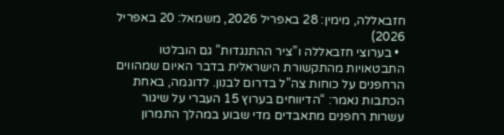חזבאללה, מימין: 28 באפריל 2026, משמאל: 20 באפריל 2026)
  • בערוצי חזבאללה ו”ציר ההתנגדות” גם הובלטו התבטאויות מהתקשורת הישראלית בדבר האיום שמהווים הרחפנים על כוחות צה”ל בדרום לבנון. לדוגמה, באחת הכתבות נאמר: “הדיווחים בערוץ 15 העברי על שיגור עשרות רחפנים מתאבדים מדי שבוע במהלך התמרון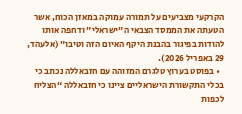הקרקעי מצביעים על תמורה עמוקה במאזן הכוח, אשר הטעתה את הממסד הצבאי ה”ישראלי” ודחפה אותו להודות בפיגור בהבנת היקף האיום הזה וטיבו” (אלעהד, 29 באפריל 2026).
  • בפוסט בערוץ טלגרם המזוהה עם חזבאללה נכתב כי בכלי התקשורת הישראליים ציינו כי חזבאללה “הצליח לכפות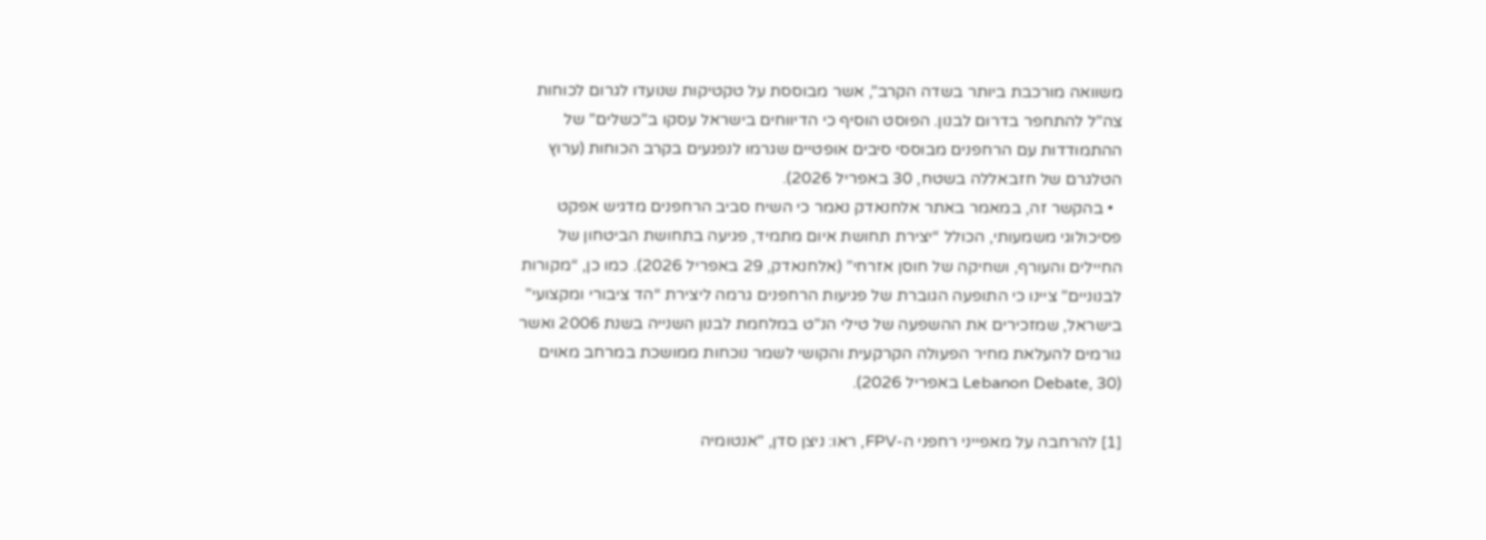משוואה מורכבת ביותר בשדה הקרב”, אשר מבוססת על טקטיקות שנועדו לגרום לכוחות צה”ל להתחפר בדרום לבנון. הפוסט הוסיף כי הדיווחים בישראל עסקו ב”כשלים” של ההתמודדות עם הרחפנים מבוססי סיבים אופטיים שגרמו לנפגעים בקרב הכוחות (ערוץ הטלגרם של חזבאללה בשטח, 30 באפריל 2026).
  • בהקשר זה, במאמר באתר אלחנאדק נאמר כי השיח סביב הרחפנים מדגיש אפקט פסיכולוגי משמעותי, הכולל “יצירת תחושת איום מתמיד, פגיעה בתחושת הביטחון של החיילים והעורף, ושחיקה של חוסן אזרחי” (אלחנאדק, 29 באפריל 2026). כמו כן, “מקורות לבנוניים” ציינו כי התופעה הגוברת של פגיעות הרחפנים גרמה ליצירת “הד ציבורי ומקצועי” בישראל, שמזכירים את ההשפעה של טילי הנ”ט במלחמת לבנון השנייה בשנת 2006 ואשר גורמים להעלאת מחיר הפעולה הקרקעית והקושי לשמר נוכחות ממושכת במרחב מאוים (Lebanon Debate, 30 באפריל 2026).

[1] להרחבה על מאפייני רחפני ה-FPV, ראו: ניצן סדן, "אנטומיה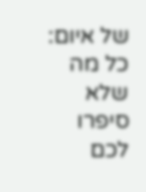של איום: כל מה שלא סיפרו לכם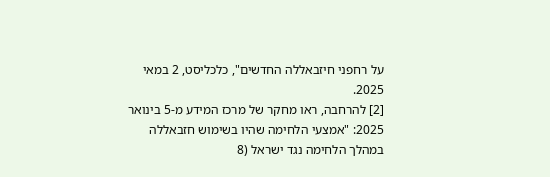על רחפני חיזבאללה החדשים", כלכליסט, 2 במאי 2025.
[2] להרחבה, ראו מחקר של מרכז המידע מ-5 בינואר 2025: "אמצעי הלחימה שהיו בשימוש חזבאללה במהלך הלחימה נגד ישראל (8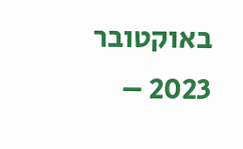באוקטובר 2023 –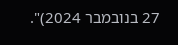27 בנובמבר 2024)".